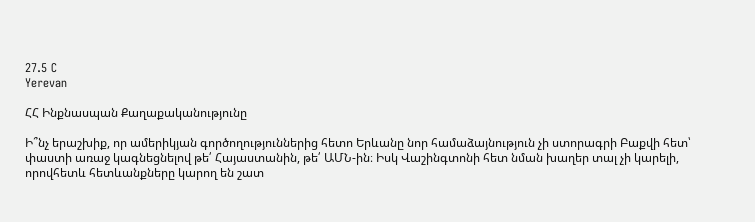27.5 C
Yerevan

ՀՀ Ինքնասպան Քաղաքականությունը

Ի՞նչ երաշխիք, որ ամերիկյան գործողություններից հետո Երևանը նոր համաձայնություն չի ստորագրի Բաքվի հետ՝ փաստի առաջ կագնեցնելով թե՛ Հայաստանին, թե՛ ԱՄՆ-ին։ Իսկ Վաշինգտոնի հետ նման խաղեր տալ չի կարելի, որովհետև հետևանքները կարող են շատ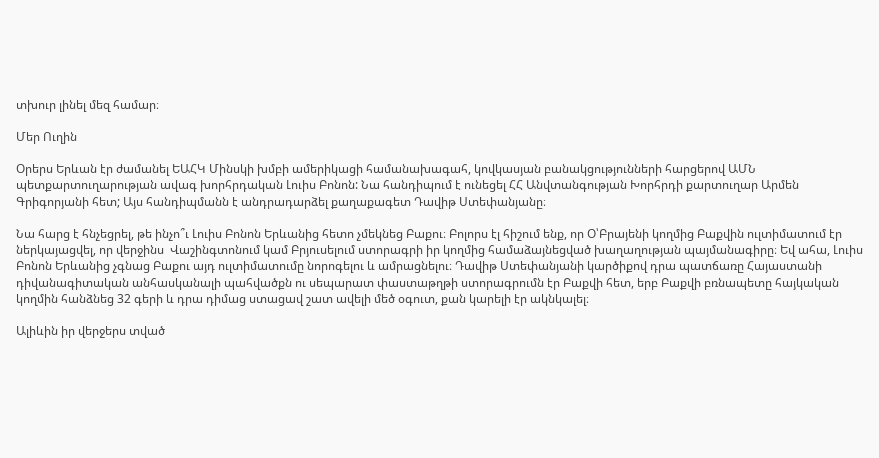տխուր լինել մեզ համար։

Մեր Ուղին

Օրերս Երևան էր ժամանել ԵԱՀԿ Մինսկի խմբի ամերիկացի համանախագահ, կովկասյան բանակցությունների հարցերով ԱՄՆ պետքարտուղարության ավագ խորհրդական Լուիս Բոնոն: Նա հանդիպում է ունեցել ՀՀ Անվտանգության Խորհրդի քարտուղար Արմեն Գրիգորյանի հետ; Այս հանդիպմանն է անդրադարձել քաղաքագետ Դավիթ Ստեփանյանը։

Նա հարց է հնչեցրել, թե ինչո՞ւ Լուիս Բոնոն Երևանից հետո չմեկնեց Բաքու։ Բոլորս էլ հիշում ենք, որ Օ՝Բրայենի կողմից Բաքվին ուլտիմատում էր ներկայացվել, որ վերջինս  Վաշինգտոնում կամ Բրյուսելում ստորագրի իր կողմից համաձայնեցված խաղաղության պայմանագիրը։ Եվ ահա, Լուիս Բոնոն Երևանից չգնաց Բաքու այդ ուլտիմատումը նորոգելու և ամրացնելու։ Դավիթ Ստեփանյանի կարծիքով դրա պատճառը Հայաստանի դիվանագիտական անհասկանալի պահվածքն ու սեպարատ փաստաթղթի ստորագրումն էր Բաքվի հետ, երբ Բաքվի բռնապետը հայկական կողմին հանձնեց 32 գերի և դրա դիմաց ստացավ շատ ավելի մեծ օգուտ, քան կարելի էր ակնկալել։

Ալիևին իր վերջերս տված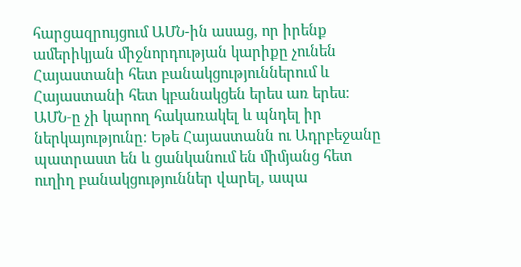հարցազրույցում ԱՄՆ-ին ասաց, որ իրենք ամերիկյան միջնորդության կարիքը չունեն Հայաստանի հետ բանակցություններում և Հայաստանի հետ կբանակցեն երես առ երես։ ԱՄՆ‑ը չի կարող հակառակել և պնդել իր ներկայությունը։ Եթե Հայաստանն ու Ադրբեջանը պատրաստ են և ցանկանում են միմյանց հետ ուղիղ բանակցություններ վարել, ապա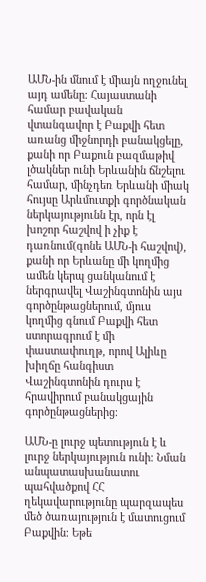ԱՄՆ-ին մնում է միայն ողջունել այդ ամենը։ Հայաստանի համար բավական վտանգավոր է Բաքվի հետ առանց միջնորդի բանակցելը, քանի որ Բաքուն բազմաթիվ լծակներ ունի Երևանին ճնշելու համար, մինչդեռ Երևանի միակ հույսը Արևմուտքի գործնական ներկայությունն էր, որն էլ խոշոր հաշվով ի չիք է դառնում(գոնե ԱՄՆ‑ի հաշվով), քանի որ Երևանը մի կողմից ամեն կերպ ցանկանում է ներգրավել Վաշինգտոնին այս գործընթացներում, մյուս կողմից գնում Բաքվի հետ ստորագրում է մի փաստափուղթ, որով Ալիևը խիղճը հանգիստ Վաշինգտոնին դուրս է հրավիրում բանակցային գործընթացներից։

ԱՄՆ‑ը լուրջ պետություն է և լուրջ ներկայություն ունի։ Նման անպատասխանատու պահվածքով ՀՀ ղեկավարությունը պարզապես մեծ ծառայություն է մատուցում Բաքվին։ Եթե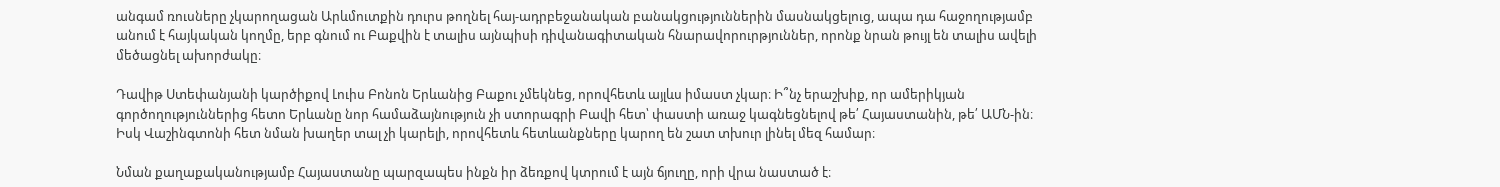անգամ ռուսները չկարողացան Արևմուտքին դուրս թողնել հայ-ադրբեջանական բանակցություններին մասնակցելուց, ապա դա հաջողությամբ անում է հայկական կողմը, երբ գնում ու Բաքվին է տալիս այնպիսի դիվանագիտական հնարավորուրթյուններ, որոնք նրան թույլ են տալիս ավելի մեծացնել ախորժակը։

Դավիթ Ստեփանյանի կարծիքով Լուիս Բոնոն Երևանից Բաքու չմեկնեց, որովհետև այլևս իմաստ չկար։ Ի՞նչ երաշխիք, որ ամերիկյան գործողություններից հետո Երևանը նոր համաձայնություն չի ստորագրի Բավի հետ՝ փաստի առաջ կագնեցնելով թե՛ Հայաստանին, թե՛ ԱՄՆ-ին։ Իսկ Վաշինգտոնի հետ նման խաղեր տալ չի կարելի, որովհետև հետևանքները կարող են շատ տխուր լինել մեզ համար։

Նման քաղաքականությամբ Հայաստանը պարզապես ինքն իր ձեռքով կտրում է այն ճյուղը, որի վրա նաստած է։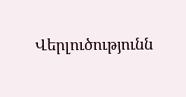Վերլուծությունն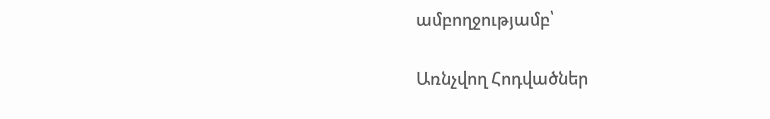ամբողջությամբ՝

Առնչվող Հոդվածներ